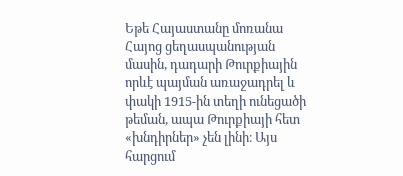Եթե Հայաստանը մոռանա Հայոց ցեղասպանության մասին, դադարի Թուրքիային որևէ պայման առաջադրել և փակի 1915-ին տեղի ունեցածի թեման, ապա Թուրքիայի հետ «խնդիրներ» չեն լինի։ Այս հարցում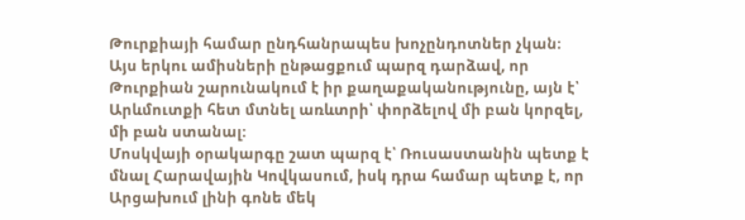Թուրքիայի համար ընդհանրապես խոչընդոտներ չկան։
Այս երկու ամիսների ընթացքում պարզ դարձավ, որ Թուրքիան շարունակում է իր քաղաքականությունը, այն է՝ Արևմուտքի հետ մտնել առևտրի՝ փորձելով մի բան կորզել, մի բան ստանալ:
Մոսկվայի օրակարգը շատ պարզ է՝ Ռուսաստանին պետք է մնալ Հարավային Կովկասում, իսկ դրա համար պետք է, որ Արցախում լինի գոնե մեկ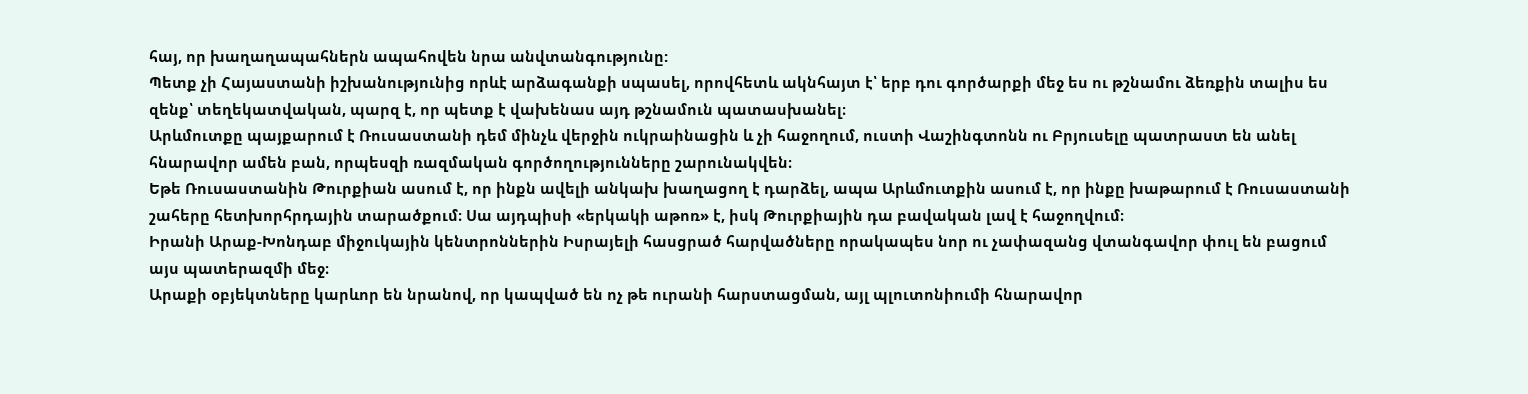հայ, որ խաղաղապահներն ապահովեն նրա անվտանգությունը:
Պետք չի Հայաստանի իշխանությունից որևէ արձագանքի սպասել, որովհետև ակնհայտ է՝ երբ դու գործարքի մեջ ես ու թշնամու ձեռքին տալիս ես զենք՝ տեղեկատվական, պարզ է, որ պետք է վախենաս այդ թշնամուն պատասխանել։
Արևմուտքը պայքարում է Ռուսաստանի դեմ մինչև վերջին ուկրաինացին և չի հաջողում, ուստի Վաշինգտոնն ու Բրյուսելը պատրաստ են անել հնարավոր ամեն բան, որպեսզի ռազմական գործողությունները շարունակվեն։
Եթե Ռուսաստանին Թուրքիան ասում է, որ ինքն ավելի անկախ խաղացող է դարձել, ապա Արևմուտքին ասում է, որ ինքը խաթարում է Ռուսաստանի շահերը հետխորհրդային տարածքում։ Սա այդպիսի «երկակի աթոռ» է, իսկ Թուրքիային դա բավական լավ է հաջողվում։
Իրանի Արաք-Խոնդաբ միջուկային կենտրոններին Իսրայելի հասցրած հարվածները որակապես նոր ու չափազանց վտանգավոր փուլ են բացում այս պատերազմի մեջ։
Արաքի օբյեկտները կարևոր են նրանով, որ կապված են ոչ թե ուրանի հարստացման, այլ պլուտոնիումի հնարավոր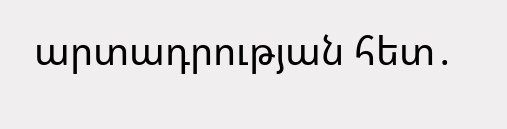արտադրության հետ․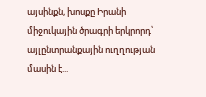այսինքն, խոսքը Իրանի միջուկային ծրագրի երկրորդ՝ այլընտրանքային ուղղության մասին է...